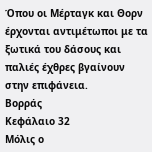Όπου οι Μέρταγκ και Θορν έρχονται αντιμέτωποι με τα ξωτικά του δάσους και παλιές έχθρες βγαίνουν στην επιφάνεια.
Βορράς
Κεφάλαιο 32
Μόλις ο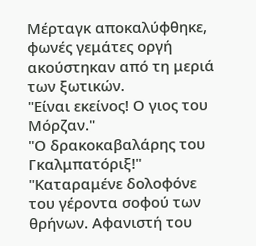Μέρταγκ αποκαλύφθηκε, φωνές γεμάτες οργή ακούστηκαν από τη μεριά των ξωτικών.
"Είναι εκείνος! Ο γιος του Μόρζαν."
"Ο δρακοκαβαλάρης του Γκαλμπατόριξ!"
"Καταραμένε δολοφόνε του γέροντα σοφού των θρήνων. Αφανιστή του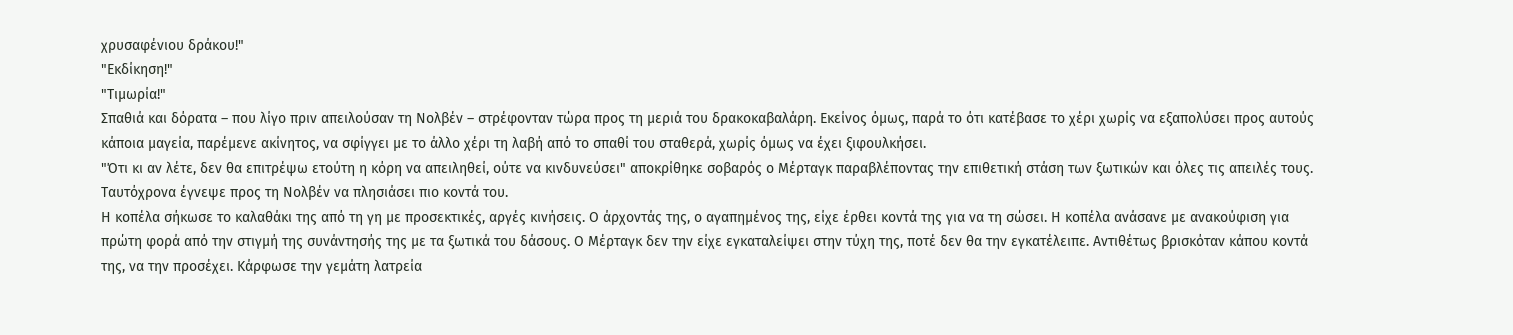χρυσαφένιου δράκου!"
"Εκδίκηση!"
"Τιμωρία!"
Σπαθιά και δόρατα – που λίγο πριν απειλούσαν τη Νολβέν – στρέφονταν τώρα προς τη μεριά του δρακοκαβαλάρη. Εκείνος όμως, παρά το ότι κατέβασε το χέρι χωρίς να εξαπολύσει προς αυτούς κάποια μαγεία, παρέμενε ακίνητος, να σφίγγει με το άλλο χέρι τη λαβή από το σπαθί του σταθερά, χωρίς όμως να έχει ξιφουλκήσει.
"Ότι κι αν λέτε, δεν θα επιτρέψω ετούτη η κόρη να απειληθεί, ούτε να κινδυνεύσει" αποκρίθηκε σοβαρός ο Μέρταγκ παραβλέποντας την επιθετική στάση των ξωτικών και όλες τις απειλές τους. Ταυτόχρονα έγνεψε προς τη Νολβέν να πλησιάσει πιο κοντά του.
Η κοπέλα σήκωσε το καλαθάκι της από τη γη με προσεκτικές, αργές κινήσεις. Ο άρχοντάς της, ο αγαπημένος της, είχε έρθει κοντά της για να τη σώσει. Η κοπέλα ανάσανε με ανακούφιση για πρώτη φορά από την στιγμή της συνάντησής της με τα ξωτικά του δάσους. Ο Μέρταγκ δεν την είχε εγκαταλείψει στην τύχη της, ποτέ δεν θα την εγκατέλειπε. Αντιθέτως βρισκόταν κάπου κοντά της, να την προσέχει. Κάρφωσε την γεμάτη λατρεία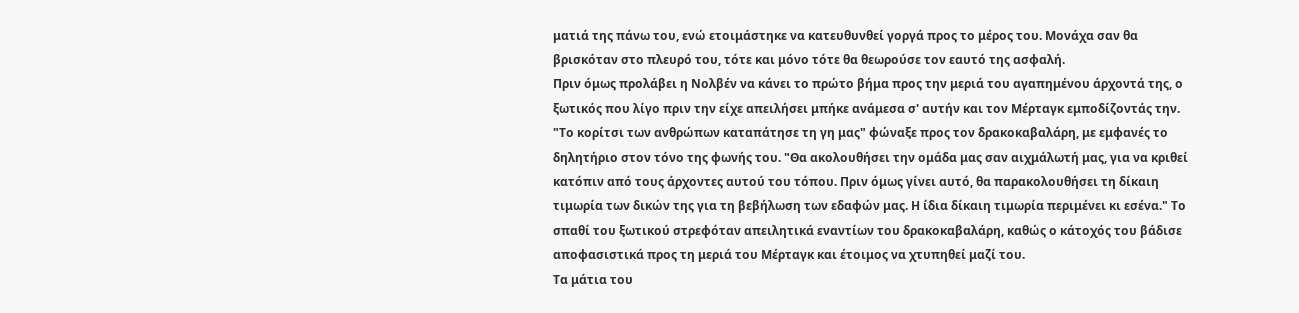ματιά της πάνω του, ενώ ετοιμάστηκε να κατευθυνθεί γοργά προς το μέρος του. Μονάχα σαν θα βρισκόταν στο πλευρό του, τότε και μόνο τότε θα θεωρούσε τον εαυτό της ασφαλή.
Πριν όμως προλάβει η Νολβέν να κάνει το πρώτο βήμα προς την μεριά του αγαπημένου άρχοντά της, ο ξωτικός που λίγο πριν την είχε απειλήσει μπήκε ανάμεσα σ' αυτήν και τον Μέρταγκ εμποδίζοντάς την.
"Το κορίτσι των ανθρώπων καταπάτησε τη γη μας" φώναξε προς τον δρακοκαβαλάρη, με εμφανές το δηλητήριο στον τόνο της φωνής του. "Θα ακολουθήσει την ομάδα μας σαν αιχμάλωτή μας, για να κριθεί κατόπιν από τους άρχοντες αυτού του τόπου. Πριν όμως γίνει αυτό, θα παρακολουθήσει τη δίκαιη τιμωρία των δικών της για τη βεβήλωση των εδαφών μας. Η ίδια δίκαιη τιμωρία περιμένει κι εσένα." Το σπαθί του ξωτικού στρεφόταν απειλητικά εναντίων του δρακοκαβαλάρη, καθώς ο κάτοχός του βάδισε αποφασιστικά προς τη μεριά του Μέρταγκ και έτοιμος να χτυπηθεί μαζί του.
Τα μάτια του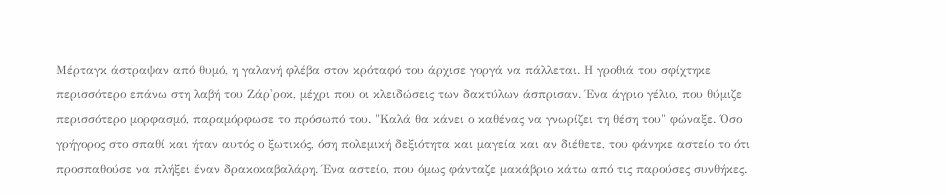Μέρταγκ άστραψαν από θυμό, η γαλανή φλέβα στον κρόταφό του άρχισε γοργά να πάλλεται. Η γροθιά του σφίχτηκε περισσότερο επάνω στη λαβή του Ζάρ'ροκ, μέχρι που οι κλειδώσεις των δακτύλων άσπρισαν. Ένα άγριο γέλιο, που θύμιζε περισσότερο μορφασμό, παραμόρφωσε το πρόσωπό του. "Καλά θα κάνει ο καθένας να γνωρίζει τη θέση του" φώναξε. Όσο γρήγορος στο σπαθί και ήταν αυτός ο ξωτικός, όση πολεμική δεξιότητα και μαγεία και αν διέθετε, του φάνηκε αστείο το ότι προσπαθούσε να πλήξει έναν δρακοκαβαλάρη. Ένα αστείο, που όμως φάνταζε μακάβριο κάτω από τις παρούσες συνθήκες.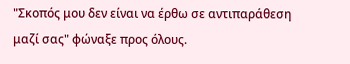"Σκοπός μου δεν είναι να έρθω σε αντιπαράθεση μαζί σας" φώναξε προς όλους.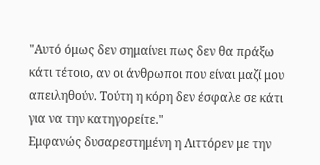"Αυτό όμως δεν σημαίνει πως δεν θα πράξω κάτι τέτοιο, αν οι άνθρωποι που είναι μαζί μου απειληθούν. Τούτη η κόρη δεν έσφαλε σε κάτι για να την κατηγορείτε."
Εμφανώς δυσαρεστημένη η Λιττόρεν με την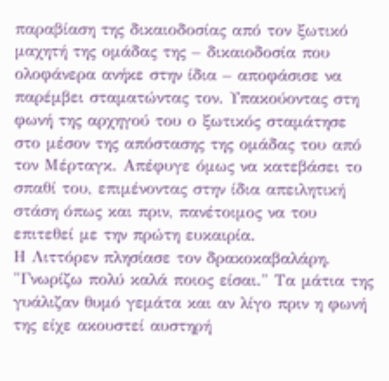παραβίαση της δικαιοδοσίας από τον ξωτικό μαχητή της ομάδας της – δικαιοδοσία που ολοφάνερα ανήκε στην ίδια – αποφάσισε να παρέμβει σταματώντας τον. Υπακούοντας στη φωνή της αρχηγού του ο ξωτικός σταμάτησε στο μέσον της απόστασης της ομάδας του από τον Μέρταγκ. Απέφυγε όμως να κατεβάσει το σπαθί του, επιμένοντας στην ίδια απειλητική στάση όπως και πριν, πανέτοιμος να του επιτεθεί με την πρώτη ευκαιρία.
Η Λιττόρεν πλησίασε τον δρακοκαβαλάρη. "Γνωρίζω πολύ καλά ποιος είσαι." Τα μάτια της γυάλιζαν θυμό γεμάτα και αν λίγο πριν η φωνή της είχε ακουστεί αυστηρή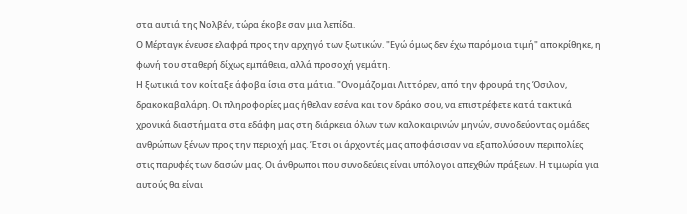στα αυτιά της Νολβέν, τώρα έκοβε σαν μια λεπίδα.
Ο Μέρταγκ ένευσε ελαφρά προς την αρχηγό των ξωτικών. "Εγώ όμως δεν έχω παρόμοια τιμή" αποκρίθηκε, η φωνή του σταθερή δίχως εμπάθεια, αλλά προσοχή γεμάτη.
Η ξωτικιά τον κοίταξε άφοβα ίσια στα μάτια. "Ονομάζομαι Λιττόρεν, από την φρουρά της Όσιλον, δρακοκαβαλάρη. Οι πληροφορίες μας ήθελαν εσένα και τον δράκο σου, να επιστρέφετε κατά τακτικά χρονικά διαστήματα στα εδάφη μας στη διάρκεια όλων των καλοκαιρινών μηνών, συνοδεύοντας ομάδες ανθρώπων ξένων προς την περιοχή μας. Έτσι οι άρχοντές μας αποφάσισαν να εξαπολύσουν περιπολίες στις παρυφές των δασών μας. Οι άνθρωποι που συνοδεύεις είναι υπόλογοι απεχθών πράξεων. Η τιμωρία για αυτούς θα είναι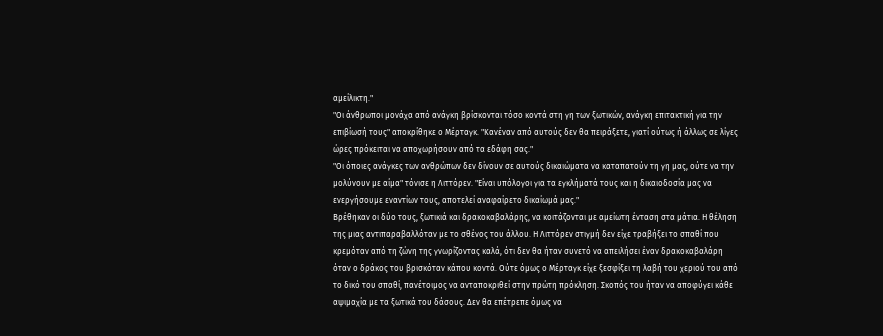αμείλικτη."
"Οι άνθρωποι μονάχα από ανάγκη βρίσκονται τόσο κοντά στη γη των ξωτικών, ανάγκη επιτακτική για την επιβίωσή τους" αποκρίθηκε ο Μέρταγκ. "Κανέναν από αυτούς δεν θα πειράξετε, γιατί ούτως ή άλλως σε λίγες ώρες πρόκειται να αποχωρήσουν από τα εδάφη σας."
"Οι όποιες ανάγκες των ανθρώπων δεν δίνουν σε αυτούς δικαιώματα να καταπατούν τη γη μας, ούτε να την μολύνουν με αίμα" τόνισε η Λιττόρεν. "Είναι υπόλογοι για τα εγκλήματά τους και η δικαιοδοσία μας να ενεργήσουμε εναντίων τους, αποτελεί αναφαίρετο δικαίωμά μας."
Βρέθηκαν οι δύο τους, ξωτικιά και δρακοκαβαλάρης, να κοιτάζονται με αμείωτη ένταση στα μάτια. Η θέληση της μιας αντιπαραβαλλόταν με το σθένος του άλλου. Η Λιττόρεν στιγμή δεν είχε τραβήξει το σπαθί που κρεμόταν από τη ζώνη της γνωρίζοντας καλά, ότι δεν θα ήταν συνετό να απειλήσει έναν δρακοκαβαλάρη όταν ο δράκος του βρισκόταν κάπου κοντά. Ούτε όμως ο Μέρταγκ είχε ξεσφίξει τη λαβή του χεριού του από το δικό του σπαθί, πανέτοιμος να ανταποκριθεί στην πρώτη πρόκληση. Σκοπός του ήταν να αποφύγει κάθε αψιμαχία με τα ξωτικά του δάσους. Δεν θα επέτρεπε όμως να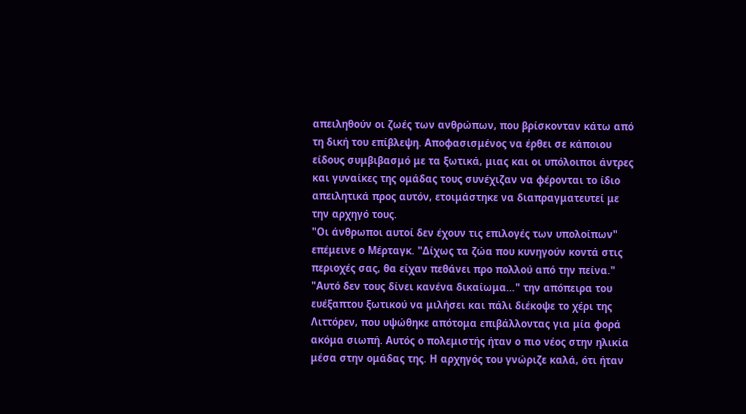απειληθούν οι ζωές των ανθρώπων, που βρίσκονταν κάτω από τη δική του επίβλεψη. Αποφασισμένος να έρθει σε κάποιου είδους συμβιβασμό με τα ξωτικά, μιας και οι υπόλοιποι άντρες και γυναίκες της ομάδας τους συνέχιζαν να φέρονται το ίδιο απειλητικά προς αυτόν, ετοιμάστηκε να διαπραγματευτεί με την αρχηγό τους.
"Οι άνθρωποι αυτοί δεν έχουν τις επιλογές των υπολοίπων" επέμεινε ο Μέρταγκ. "Δίχως τα ζώα που κυνηγούν κοντά στις περιοχές σας, θα είχαν πεθάνει προ πολλού από την πείνα."
"Αυτό δεν τους δίνει κανένα δικαίωμα…" την απόπειρα του ευέξαπτου ξωτικού να μιλήσει και πάλι διέκοψε το χέρι της Λιττόρεν, που υψώθηκε απότομα επιβάλλοντας για μία φορά ακόμα σιωπή. Αυτός ο πολεμιστής ήταν ο πιο νέος στην ηλικία μέσα στην ομάδας της. Η αρχηγός του γνώριζε καλά, ότι ήταν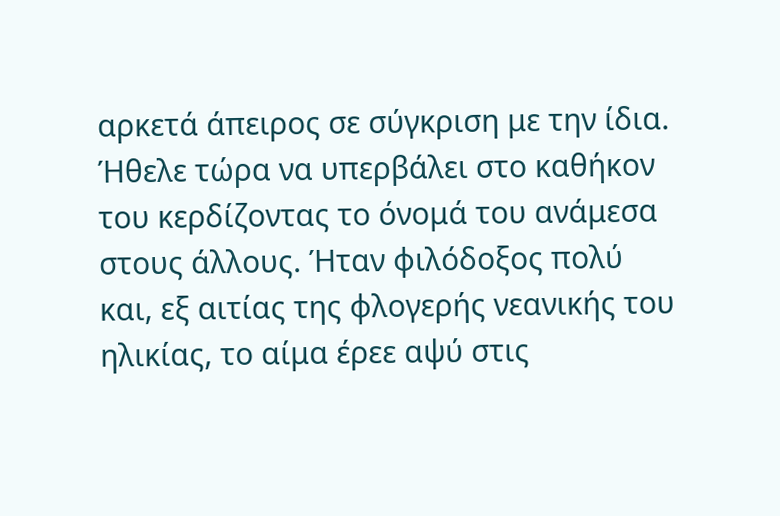αρκετά άπειρος σε σύγκριση με την ίδια. Ήθελε τώρα να υπερβάλει στο καθήκον του κερδίζοντας το όνομά του ανάμεσα στους άλλους. Ήταν φιλόδοξος πολύ και, εξ αιτίας της φλογερής νεανικής του ηλικίας, το αίμα έρεε αψύ στις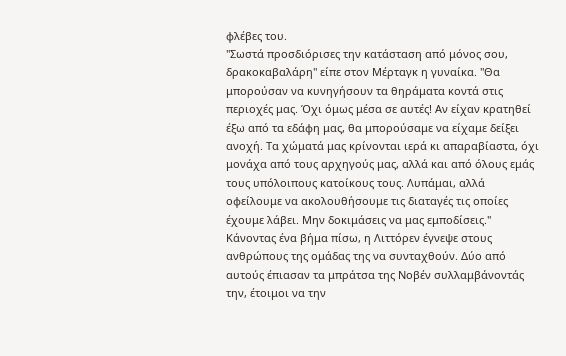φλέβες του.
"Σωστά προσδιόρισες την κατάσταση από μόνος σου, δρακοκαβαλάρη" είπε στον Μέρταγκ η γυναίκα. "Θα μπορούσαν να κυνηγήσουν τα θηράματα κοντά στις περιοχές μας. Όχι όμως μέσα σε αυτές! Αν είχαν κρατηθεί έξω από τα εδάφη μας, θα μπορούσαμε να είχαμε δείξει ανοχή. Τα χώματά μας κρίνονται ιερά κι απαραβίαστα, όχι μονάχα από τους αρχηγούς μας, αλλά και από όλους εμάς τους υπόλοιπους κατοίκους τους. Λυπάμαι, αλλά οφείλουμε να ακολουθήσουμε τις διαταγές τις οποίες έχουμε λάβει. Μην δοκιμάσεις να μας εμποδίσεις."
Κάνοντας ένα βήμα πίσω, η Λιττόρεν έγνεψε στους ανθρώπους της ομάδας της να συνταχθούν. Δύο από αυτούς έπιασαν τα μπράτσα της Νοβέν συλλαμβάνοντάς την, έτοιμοι να την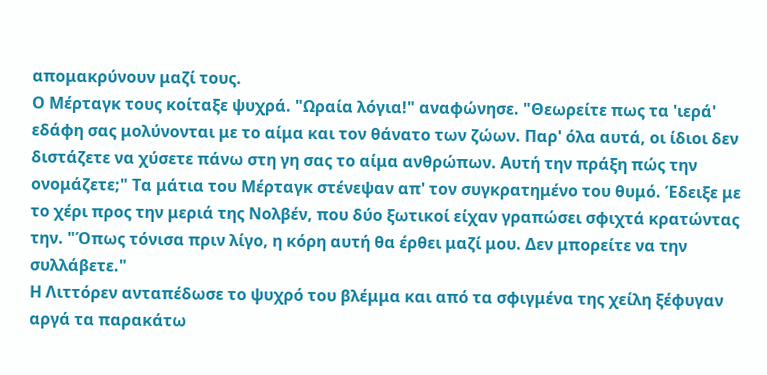απομακρύνουν μαζί τους.
Ο Μέρταγκ τους κοίταξε ψυχρά. "Ωραία λόγια!" αναφώνησε. "Θεωρείτε πως τα 'ιερά' εδάφη σας μολύνονται με το αίμα και τον θάνατο των ζώων. Παρ' όλα αυτά, οι ίδιοι δεν διστάζετε να χύσετε πάνω στη γη σας το αίμα ανθρώπων. Αυτή την πράξη πώς την ονομάζετε;" Τα μάτια του Μέρταγκ στένεψαν απ' τον συγκρατημένο του θυμό. Έδειξε με το χέρι προς την μεριά της Νολβέν, που δύο ξωτικοί είχαν γραπώσει σφιχτά κρατώντας την. "Όπως τόνισα πριν λίγο, η κόρη αυτή θα έρθει μαζί μου. Δεν μπορείτε να την συλλάβετε."
Η Λιττόρεν ανταπέδωσε το ψυχρό του βλέμμα και από τα σφιγμένα της χείλη ξέφυγαν αργά τα παρακάτω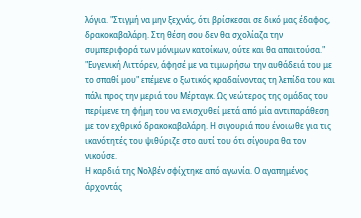λόγια. "Στιγμή να μην ξεχνάς, ότι βρίσκεσαι σε δικό μας έδαφος, δρακοκαβαλάρη. Στη θέση σου δεν θα σχολίαζα την συμπεριφορά των μόνιμων κατοίκων, ούτε και θα απαιτούσα."
"Ευγενική Λιττόρεν, άφησέ με να τιμωρήσω την αυθάδειά του με το σπαθί μου" επέμενε ο ξωτικός κραδαίνοντας τη λεπίδα του και πάλι προς την μεριά του Μέρταγκ. Ως νεώτερος της ομάδας του περίμενε τη φήμη του να ενισχυθεί μετά από μία αντιπαράθεση με τον εχθρικό δρακοκαβαλάρη. Η σιγουριά που ένοιωθε για τις ικανότητές του ψιθύριζε στο αυτί του ότι σίγουρα θα τον νικούσε.
Η καρδιά της Νολβέν σφίχτηκε από αγωνία. Ο αγαπημένος άρχοντάς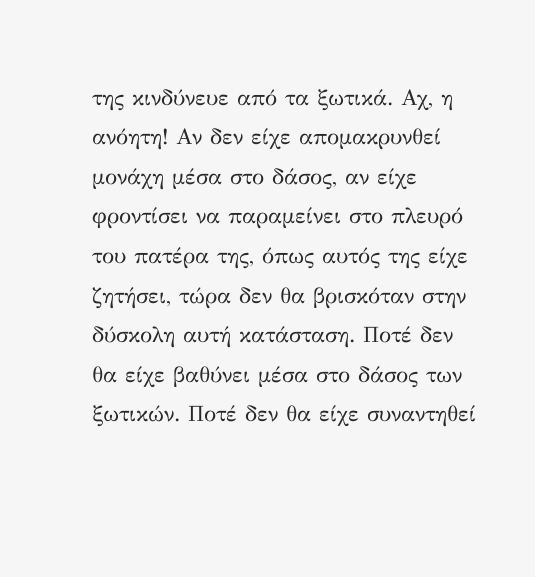της κινδύνευε από τα ξωτικά. Αχ, η ανόητη! Αν δεν είχε απομακρυνθεί μονάχη μέσα στο δάσος, αν είχε φροντίσει να παραμείνει στο πλευρό του πατέρα της, όπως αυτός της είχε ζητήσει, τώρα δεν θα βρισκόταν στην δύσκολη αυτή κατάσταση. Ποτέ δεν θα είχε βαθύνει μέσα στο δάσος των ξωτικών. Ποτέ δεν θα είχε συναντηθεί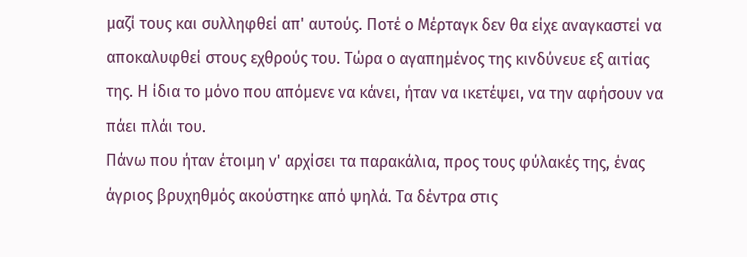μαζί τους και συλληφθεί απ' αυτούς. Ποτέ ο Μέρταγκ δεν θα είχε αναγκαστεί να αποκαλυφθεί στους εχθρούς του. Τώρα ο αγαπημένος της κινδύνευε εξ αιτίας της. Η ίδια το μόνο που απόμενε να κάνει, ήταν να ικετέψει, να την αφήσουν να πάει πλάι του.
Πάνω που ήταν έτοιμη ν' αρχίσει τα παρακάλια, προς τους φύλακές της, ένας άγριος βρυχηθμός ακούστηκε από ψηλά. Τα δέντρα στις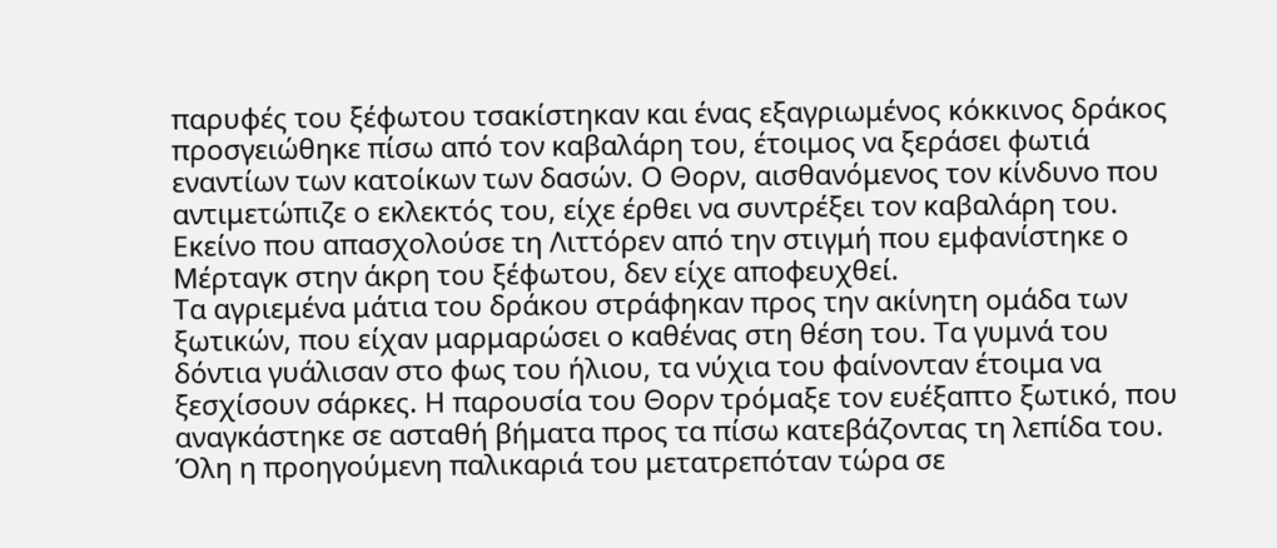παρυφές του ξέφωτου τσακίστηκαν και ένας εξαγριωμένος κόκκινος δράκος προσγειώθηκε πίσω από τον καβαλάρη του, έτοιμος να ξεράσει φωτιά εναντίων των κατοίκων των δασών. Ο Θορν, αισθανόμενος τον κίνδυνο που αντιμετώπιζε ο εκλεκτός του, είχε έρθει να συντρέξει τον καβαλάρη του. Εκείνο που απασχολούσε τη Λιττόρεν από την στιγμή που εμφανίστηκε ο Μέρταγκ στην άκρη του ξέφωτου, δεν είχε αποφευχθεί.
Τα αγριεμένα μάτια του δράκου στράφηκαν προς την ακίνητη ομάδα των ξωτικών, που είχαν μαρμαρώσει ο καθένας στη θέση του. Τα γυμνά του δόντια γυάλισαν στο φως του ήλιου, τα νύχια του φαίνονταν έτοιμα να ξεσχίσουν σάρκες. Η παρουσία του Θορν τρόμαξε τον ευέξαπτο ξωτικό, που αναγκάστηκε σε ασταθή βήματα προς τα πίσω κατεβάζοντας τη λεπίδα του. Όλη η προηγούμενη παλικαριά του μετατρεπόταν τώρα σε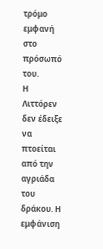τρόμο εμφανή στο πρόσωπό του.
Η Λιττόρεν δεν έδειξε να πτοείται από την αγριάδα του δράκου. Η εμφάνιση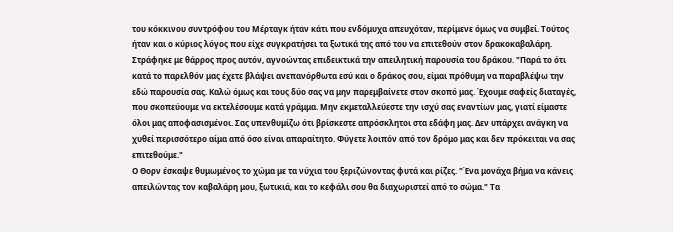του κόκκινου συντρόφου του Μέρταγκ ήταν κάτι που ενδόμυχα απευχόταν, περίμενε όμως να συμβεί. Τούτος ήταν και ο κύριος λόγος που είχε συγκρατήσει τα ξωτικά της από του να επιτεθούν στον δρακοκαβαλάρη. Στράφηκε με θάρρος προς αυτόν, αγνοώντας επιδεικτικά την απειλητική παρουσία του δράκου. "Παρά το ότι κατά το παρελθόν μας έχετε βλάψει ανεπανόρθωτα εσύ και ο δράκος σου, είμαι πρόθυμη να παραβλέψω την εδώ παρουσία σας. Καλώ όμως και τους δύο σας να μην παρεμβαίνετε στον σκοπό μας. Έχουμε σαφείς διαταγές, που σκοπεύουμε να εκτελέσουμε κατά γράμμα. Μην εκμεταλλεύεστε την ισχύ σας εναντίων μας, γιατί είμαστε όλοι μας αποφασισμένοι. Σας υπενθυμίζω ότι βρίσκεστε απρόσκλητοι στα εδάφη μας. Δεν υπάρχει ανάγκη να χυθεί περισσότερο αίμα από όσο είναι απαραίτητο. Φύγετε λοιπόν από τον δρόμο μας και δεν πρόκειται να σας επιτεθούμε."
Ο Θορν έσκαψε θυμωμένος το χώμα με τα νύχια του ξεριζώνοντας φυτά και ρίζες. "Ένα μονάχα βήμα να κάνεις απειλώντας τον καβαλάρη μου, ξωτικιά, και το κεφάλι σου θα διαχωριστεί από το σώμα." Τα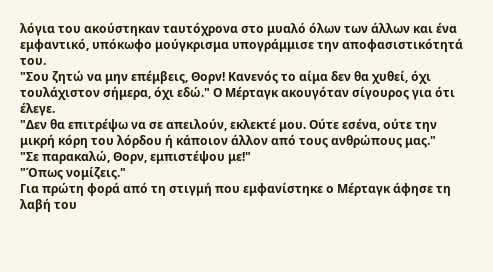λόγια του ακούστηκαν ταυτόχρονα στο μυαλό όλων των άλλων και ένα εμφαντικό, υπόκωφο μούγκρισμα υπογράμμισε την αποφασιστικότητά του.
"Σου ζητώ να μην επέμβεις, Θορν! Κανενός το αίμα δεν θα χυθεί, όχι τουλάχιστον σήμερα, όχι εδώ." Ο Μέρταγκ ακουγόταν σίγουρος για ότι έλεγε.
"Δεν θα επιτρέψω να σε απειλούν, εκλεκτέ μου. Ούτε εσένα, ούτε την μικρή κόρη του λόρδου ή κάποιον άλλον από τους ανθρώπους μας."
"Σε παρακαλώ, Θορν, εμπιστέψου με!"
"Όπως νομίζεις."
Για πρώτη φορά από τη στιγμή που εμφανίστηκε ο Μέρταγκ άφησε τη λαβή του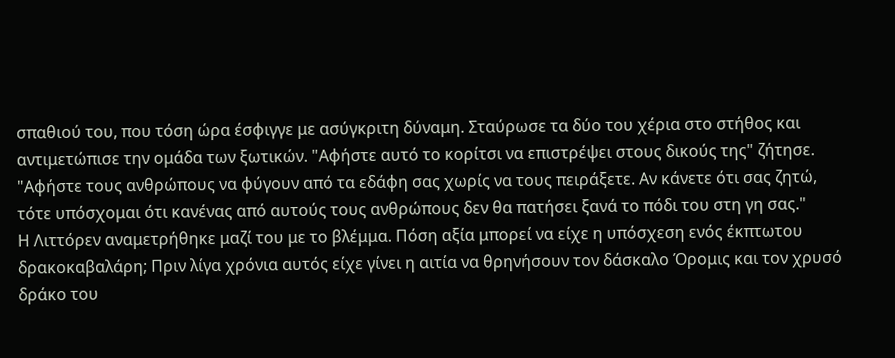σπαθιού του, που τόση ώρα έσφιγγε με ασύγκριτη δύναμη. Σταύρωσε τα δύο του χέρια στο στήθος και αντιμετώπισε την ομάδα των ξωτικών. "Αφήστε αυτό το κορίτσι να επιστρέψει στους δικούς της" ζήτησε. "Αφήστε τους ανθρώπους να φύγουν από τα εδάφη σας χωρίς να τους πειράξετε. Αν κάνετε ότι σας ζητώ, τότε υπόσχομαι ότι κανένας από αυτούς τους ανθρώπους δεν θα πατήσει ξανά το πόδι του στη γη σας."
Η Λιττόρεν αναμετρήθηκε μαζί του με το βλέμμα. Πόση αξία μπορεί να είχε η υπόσχεση ενός έκπτωτου δρακοκαβαλάρη; Πριν λίγα χρόνια αυτός είχε γίνει η αιτία να θρηνήσουν τον δάσκαλο Όρομις και τον χρυσό δράκο του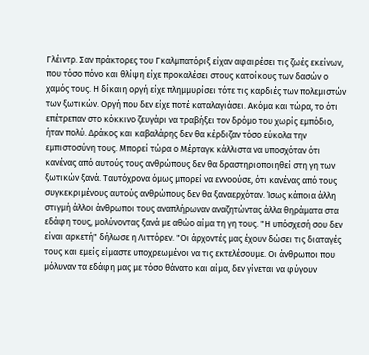Γλέιντρ. Σαν πράκτορες του Γκαλμπατόριξ είχαν αφαιρέσει τις ζωές εκείνων, που τόσο πόνο και θλίψη είχε προκαλέσει στους κατοίκους των δασών ο χαμός τους. Η δίκαιη οργή είχε πλημμυρίσει τότε τις καρδιές των πολεμιστών των ξωτικών. Οργή που δεν είχε ποτέ καταλαγιάσει. Ακόμα και τώρα, το ότι επέτρεπαν στο κόκκινο ζευγάρι να τραβήξει τον δρόμο του χωρίς εμπόδιο, ήταν πολύ. Δράκος και καβαλάρης δεν θα κέρδιζαν τόσο εύκολα την εμπιστοσύνη τους. Μπορεί τώρα ο Μέρταγκ κάλλιστα να υποσχόταν ότι κανένας από αυτούς τους ανθρώπους δεν θα δραστηριοποιηθεί στη γη των ξωτικών ξανά. Ταυτόχρονα όμως μπορεί να εννοούσε, ότι κανένας από τους συγκεκριμένους αυτούς ανθρώπους δεν θα ξαναερχόταν. Ίσως κάποια άλλη στιγμή άλλοι άνθρωποι τους αναπλήρωναν αναζητώντας άλλα θηράματα στα εδάφη τους, μολύνοντας ξανά με αθώο αίμα τη γη τους. "Η υπόσχεσή σου δεν είναι αρκετή" δήλωσε η Λιττόρεν. "Οι άρχοντές μας έχουν δώσει τις διαταγές τους και εμείς είμαστε υποχρεωμένοι να τις εκτελέσουμε. Οι άνθρωποι που μόλυναν τα εδάφη μας με τόσο θάνατο και αίμα, δεν γίνεται να φύγουν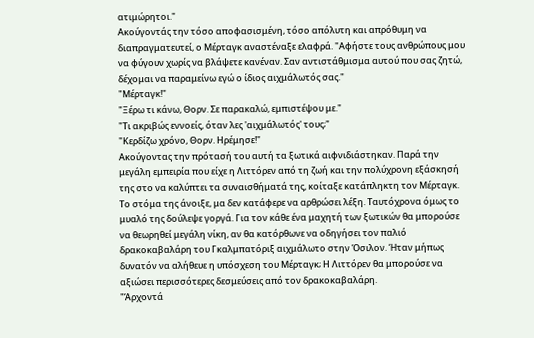ατιμώρητοι."
Ακούγοντάς την τόσο αποφασισμένη, τόσο απόλυτη και απρόθυμη να διαπραγματευτεί, ο Μέρταγκ αναστέναξε ελαφρά. "Αφήστε τους ανθρώπους μου να φύγουν χωρίς να βλάψετε κανέναν. Σαν αντιστάθμισμα αυτού που σας ζητώ, δέχομαι να παραμείνω εγώ ο ίδιος αιχμάλωτός σας."
"Μέρταγκ!"
"Ξέρω τι κάνω, Θορν. Σε παρακαλώ, εμπιστέψου με."
"Τι ακριβώς εννοείς, όταν λες 'αιχμάλωτός' τους;"
"Κερδίζω χρόνο, Θορν. Ηρέμησε!"
Ακούγοντας την πρότασή του αυτή τα ξωτικά αιφνιδιάστηκαν. Παρά την μεγάλη εμπειρία που είχε η Λιττόρεν από τη ζωή και την πολύχρονη εξάσκησή της στο να καλύπτει τα συναισθήματά της, κοίταξε κατάπληκτη τον Μέρταγκ. Το στόμα της άνοιξε, μα δεν κατάφερε να αρθρώσει λέξη. Ταυτόχρονα όμως το μυαλό της δούλεψε γοργά. Για τον κάθε ένα μαχητή των ξωτικών θα μπορούσε να θεωρηθεί μεγάλη νίκη, αν θα κατόρθωνε να οδηγήσει τον παλιό δρακοκαβαλάρη του Γκαλμπατόριξ αιχμάλωτο στην Όσιλον. Ήταν μήπως δυνατόν να αλήθευε η υπόσχεση του Μέρταγκ; Η Λιττόρεν θα μπορούσε να αξιώσει περισσότερες δεσμεύσεις από τον δρακοκαβαλάρη.
"Άρχοντά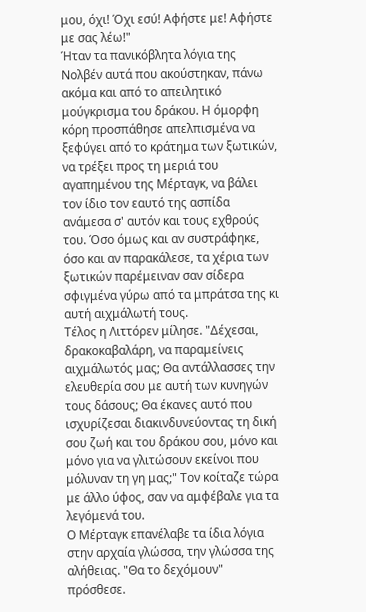μου, όχι! Όχι εσύ! Αφήστε με! Αφήστε με σας λέω!"
Ήταν τα πανικόβλητα λόγια της Νολβέν αυτά που ακούστηκαν, πάνω ακόμα και από το απειλητικό μούγκρισμα του δράκου. Η όμορφη κόρη προσπάθησε απελπισμένα να ξεφύγει από το κράτημα των ξωτικών, να τρέξει προς τη μεριά του αγαπημένου της Μέρταγκ, να βάλει τον ίδιο τον εαυτό της ασπίδα ανάμεσα σ' αυτόν και τους εχθρούς του. Όσο όμως και αν συστράφηκε, όσο και αν παρακάλεσε, τα χέρια των ξωτικών παρέμειναν σαν σίδερα σφιγμένα γύρω από τα μπράτσα της κι αυτή αιχμάλωτή τους.
Τέλος η Λιττόρεν μίλησε. "Δέχεσαι, δρακοκαβαλάρη, να παραμείνεις αιχμάλωτός μας; Θα αντάλλασσες την ελευθερία σου με αυτή των κυνηγών τους δάσους; Θα έκανες αυτό που ισχυρίζεσαι διακινδυνεύοντας τη δική σου ζωή και του δράκου σου, μόνο και μόνο για να γλιτώσουν εκείνοι που μόλυναν τη γη μας;" Τον κοίταζε τώρα με άλλο ύφος, σαν να αμφέβαλε για τα λεγόμενά του.
Ο Μέρταγκ επανέλαβε τα ίδια λόγια στην αρχαία γλώσσα, την γλώσσα της αλήθειας. "Θα το δεχόμουν" πρόσθεσε.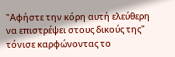"Αφήστε την κόρη αυτή ελεύθερη να επιστρέψει στους δικούς της" τόνισε καρφώνοντας το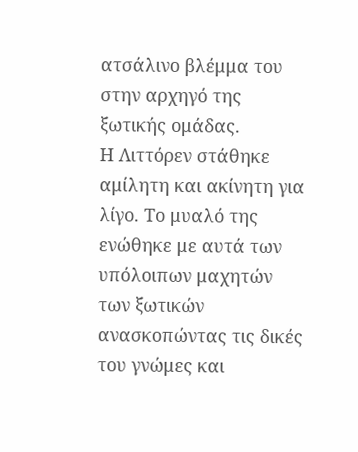ατσάλινο βλέμμα του στην αρχηγό της ξωτικής ομάδας.
Η Λιττόρεν στάθηκε αμίλητη και ακίνητη για λίγο. Το μυαλό της ενώθηκε με αυτά των υπόλοιπων μαχητών των ξωτικών ανασκοπώντας τις δικές του γνώμες και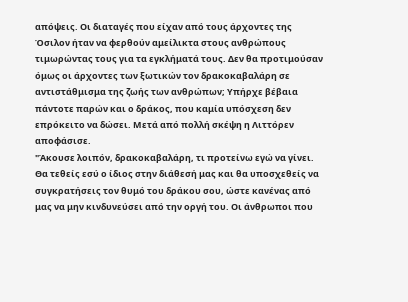απόψεις. Οι διαταγές που είχαν από τους άρχοντες της Όσιλον ήταν να φερθούν αμείλικτα στους ανθρώπους τιμωρώντας τους για τα εγκλήματά τους. Δεν θα προτιμούσαν όμως οι άρχοντες των ξωτικών τον δρακοκαβαλάρη σε αντιστάθμισμα της ζωής των ανθρώπων; Υπήρχε βέβαια πάντοτε παρών και ο δράκος, που καμία υπόσχεση δεν επρόκειτο να δώσει. Μετά από πολλή σκέψη η Λιττόρεν αποφάσισε.
"Άκουσε λοιπόν, δρακοκαβαλάρη, τι προτείνω εγώ να γίνει. Θα τεθείς εσύ ο ίδιος στην διάθεσή μας και θα υποσχεθείς να συγκρατήσεις τον θυμό του δράκου σου, ώστε κανένας από μας να μην κινδυνεύσει από την οργή του. Οι άνθρωποι που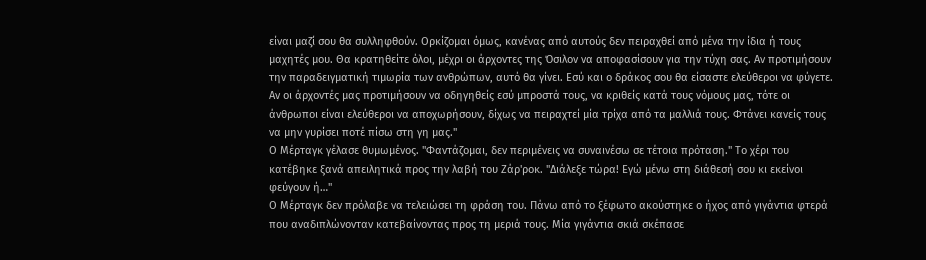είναι μαζί σου θα συλληφθούν. Ορκίζομαι όμως, κανένας από αυτούς δεν πειραχθεί από μένα την ίδια ή τους μαχητές μου. Θα κρατηθείτε όλοι, μέχρι οι άρχοντες της Όσιλον να αποφασίσουν για την τύχη σας. Αν προτιμήσουν την παραδειγματική τιμωρία των ανθρώπων, αυτό θα γίνει. Εσύ και ο δράκος σου θα είσαστε ελεύθεροι να φύγετε. Αν οι άρχοντές μας προτιμήσουν να οδηγηθείς εσύ μπροστά τους, να κριθείς κατά τους νόμους μας, τότε οι άνθρωποι είναι ελεύθεροι να αποχωρήσουν, δίχως να πειραχτεί μία τρίχα από τα μαλλιά τους. Φτάνει κανείς τους να μην γυρίσει ποτέ πίσω στη γη μας."
Ο Μέρταγκ γέλασε θυμωμένος. "Φαντάζομαι, δεν περιμένεις να συναινέσω σε τέτοια πρόταση." Το χέρι του κατέβηκε ξανά απειλητικά προς την λαβή του Ζάρ'ροκ. "Διάλεξε τώρα! Εγώ μένω στη διάθεσή σου κι εκείνοι φεύγουν ή…"
Ο Μέρταγκ δεν πρόλαβε να τελειώσει τη φράση του. Πάνω από το ξέφωτο ακούστηκε ο ήχος από γιγάντια φτερά που αναδιπλώνονταν κατεβαίνοντας προς τη μεριά τους. Μία γιγάντια σκιά σκέπασε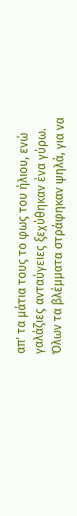απ' τα μάτια τους το φως του ήλιου, ενώ γαλάζιες ανταύγειες ξεχύθηκαν ένα γύρω. Όλων τα βλέμματα στράφηκαν ψηλά, για να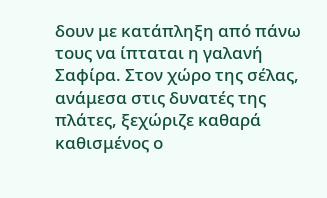δουν με κατάπληξη από πάνω τους να ίπταται η γαλανή Σαφίρα. Στον χώρο της σέλας, ανάμεσα στις δυνατές της πλάτες, ξεχώριζε καθαρά καθισμένος ο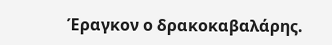Έραγκον ο δρακοκαβαλάρης.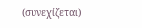(συνεχίζεται)